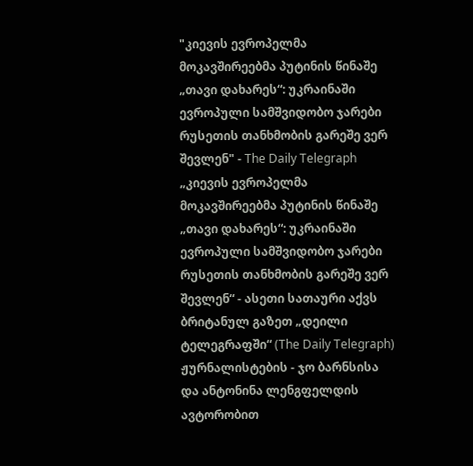"კიევის ევროპელმა მოკავშირეებმა პუტინის წინაშე „თავი დახარეს“: უკრაინაში ევროპული სამშვიდობო ჯარები რუსეთის თანხმობის გარეშე ვერ შევლენ" - The Daily Telegraph
„კიევის ევროპელმა მოკავშირეებმა პუტინის წინაშე „თავი დახარეს“: უკრაინაში ევროპული სამშვიდობო ჯარები რუსეთის თანხმობის გარეშე ვერ შევლენ“ - ასეთი სათაური აქვს ბრიტანულ გაზეთ „დეილი ტელეგრაფში“ (The Daily Telegraph) ჟურნალისტების - ჯო ბარნსისა და ანტონინა ლენგფელდის ავტორობით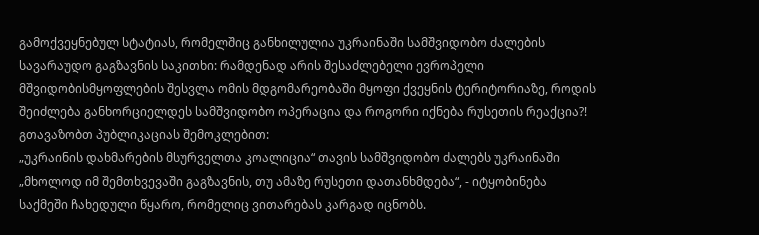გამოქვეყნებულ სტატიას, რომელშიც განხილულია უკრაინაში სამშვიდობო ძალების სავარაუდო გაგზავნის საკითხი: რამდენად არის შესაძლებელი ევროპელი მშვიდობისმყოფლების შესვლა ომის მდგომარეობაში მყოფი ქვეყნის ტერიტორიაზე, როდის შეიძლება განხორციელდეს სამშვიდობო ოპერაცია და როგორი იქნება რუსეთის რეაქცია?!
გთავაზობთ პუბლიკაციას შემოკლებით:
„უკრაინის დახმარების მსურველთა კოალიცია“ თავის სამშვიდობო ძალებს უკრაინაში „მხოლოდ იმ შემთხვევაში გაგზავნის, თუ ამაზე რუსეთი დათანხმდება“, - იტყობინება საქმეში ჩახედული წყარო, რომელიც ვითარებას კარგად იცნობს.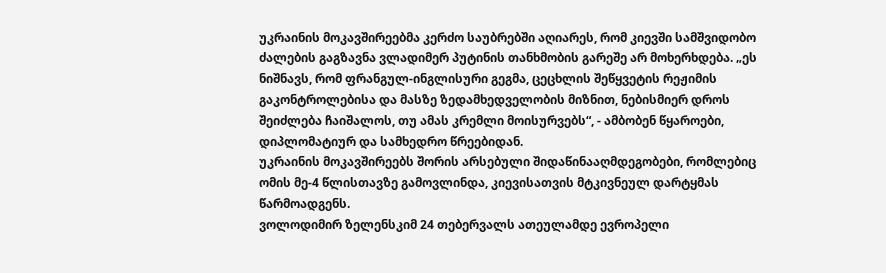უკრაინის მოკავშირეებმა კერძო საუბრებში აღიარეს, რომ კიევში სამშვიდობო ძალების გაგზავნა ვლადიმერ პუტინის თანხმობის გარეშე არ მოხერხდება. „ეს ნიშნავს, რომ ფრანგულ-ინგლისური გეგმა, ცეცხლის შეწყვეტის რეჟიმის გაკონტროლებისა და მასზე ზედამხედველობის მიზნით, ნებისმიერ დროს შეიძლება ჩაიშალოს, თუ ამას კრემლი მოისურვებს“, - ამბობენ წყაროები, დიპლომატიურ და სამხედრო წრეებიდან.
უკრაინის მოკავშირეებს შორის არსებული შიდაწინააღმდეგობები, რომლებიც ომის მე-4 წლისთავზე გამოვლინდა, კიევისათვის მტკივნეულ დარტყმას წარმოადგენს.
ვოლოდიმირ ზელენსკიმ 24 თებერვალს ათეულამდე ევროპელი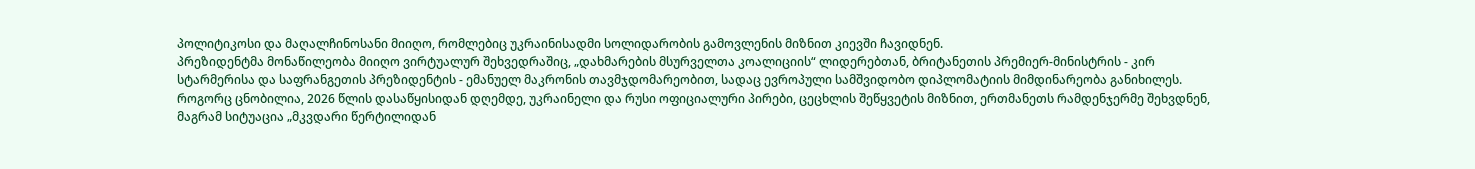პოლიტიკოსი და მაღალჩინოსანი მიიღო, რომლებიც უკრაინისადმი სოლიდარობის გამოვლენის მიზნით კიევში ჩავიდნენ.
პრეზიდენტმა მონაწილეობა მიიღო ვირტუალურ შეხვედრაშიც, „დახმარების მსურველთა კოალიციის“ ლიდერებთან, ბრიტანეთის პრემიერ-მინისტრის - კირ სტარმერისა და საფრანგეთის პრეზიდენტის - ემანუელ მაკრონის თავმჯდომარეობით, სადაც ევროპული სამშვიდობო დიპლომატიის მიმდინარეობა განიხილეს. როგორც ცნობილია, 2026 წლის დასაწყისიდან დღემდე, უკრაინელი და რუსი ოფიციალური პირები, ცეცხლის შეწყვეტის მიზნით, ერთმანეთს რამდენჯერმე შეხვდნენ, მაგრამ სიტუაცია „მკვდარი წერტილიდან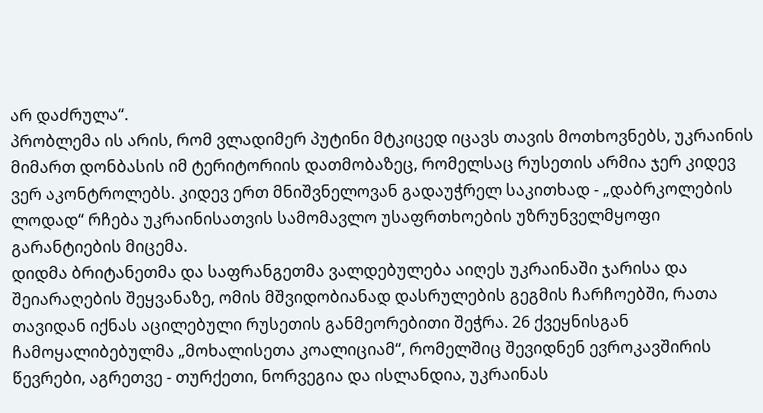არ დაძრულა“.
პრობლემა ის არის, რომ ვლადიმერ პუტინი მტკიცედ იცავს თავის მოთხოვნებს, უკრაინის მიმართ დონბასის იმ ტერიტორიის დათმობაზეც, რომელსაც რუსეთის არმია ჯერ კიდევ ვერ აკონტროლებს. კიდევ ერთ მნიშვნელოვან გადაუჭრელ საკითხად - „დაბრკოლების ლოდად“ რჩება უკრაინისათვის სამომავლო უსაფრთხოების უზრუნველმყოფი გარანტიების მიცემა.
დიდმა ბრიტანეთმა და საფრანგეთმა ვალდებულება აიღეს უკრაინაში ჯარისა და შეიარაღების შეყვანაზე, ომის მშვიდობიანად დასრულების გეგმის ჩარჩოებში, რათა თავიდან იქნას აცილებული რუსეთის განმეორებითი შეჭრა. 26 ქვეყნისგან ჩამოყალიბებულმა „მოხალისეთა კოალიციამ“, რომელშიც შევიდნენ ევროკავშირის წევრები, აგრეთვე - თურქეთი, ნორვეგია და ისლანდია, უკრაინას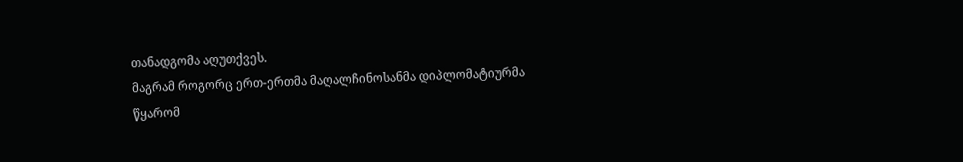თანადგომა აღუთქვეს.
მაგრამ როგორც ერთ-ერთმა მაღალჩინოსანმა დიპლომატიურმა წყარომ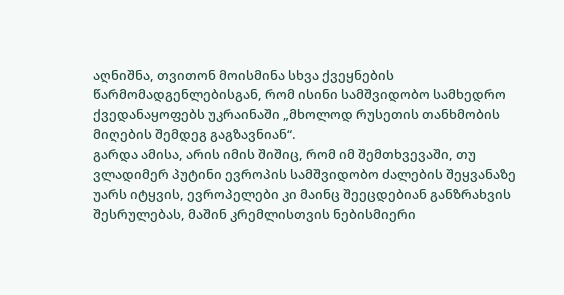აღნიშნა, თვითონ მოისმინა სხვა ქვეყნების წარმომადგენლებისგან, რომ ისინი სამშვიდობო სამხედრო ქვედანაყოფებს უკრაინაში „მხოლოდ რუსეთის თანხმობის მიღების შემდეგ გაგზავნიან“.
გარდა ამისა, არის იმის შიშიც, რომ იმ შემთხვევაში, თუ ვლადიმერ პუტინი ევროპის სამშვიდობო ძალების შეყვანაზე უარს იტყვის, ევროპელები კი მაინც შეეცდებიან განზრახვის შესრულებას, მაშინ კრემლისთვის ნებისმიერი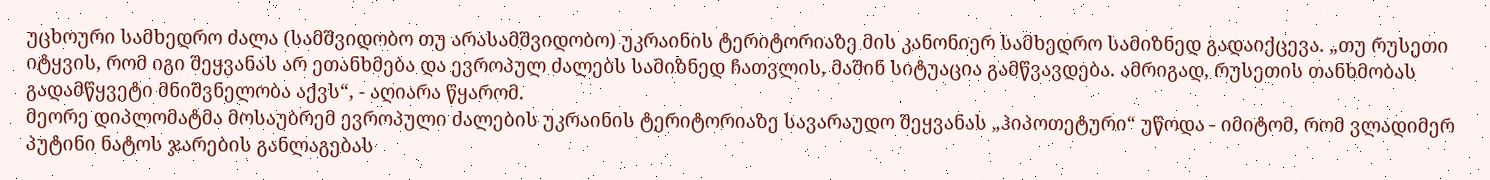უცხოური სამხედრო ძალა (სამშვიდობო თუ არასამშვიდობო) უკრაინის ტერიტორიაზე მის კანონიერ სამხედრო სამიზნედ გადაიქცევა. „თუ რუსეთი იტყვის, რომ იგი შეყვანას არ ეთანხმება და ევროპულ ძალებს სამიზნედ ჩათვლის, მაშინ სიტუაცია გამწვავდება. ამრიგად, რუსეთის თანხმობას გადამწყვეტი მნიშვნელობა აქვს“, - აღიარა წყარომ.
მეორე დიპლომატმა მოსაუბრემ ევროპული ძალების უკრაინის ტერიტორიაზე სავარაუდო შეყვანას „ჰიპოთეტური“ უწოდა - იმიტომ, რომ ვლადიმერ პუტინი ნატოს ჯარების განლაგებას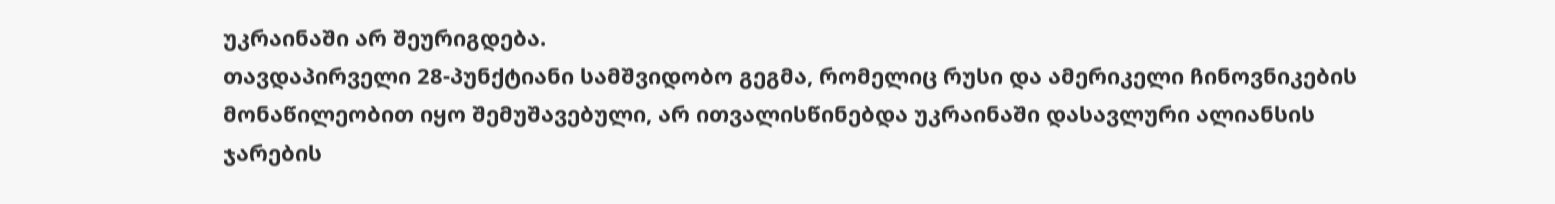უკრაინაში არ შეურიგდება.
თავდაპირველი 28-პუნქტიანი სამშვიდობო გეგმა, რომელიც რუსი და ამერიკელი ჩინოვნიკების მონაწილეობით იყო შემუშავებული, არ ითვალისწინებდა უკრაინაში დასავლური ალიანსის ჯარების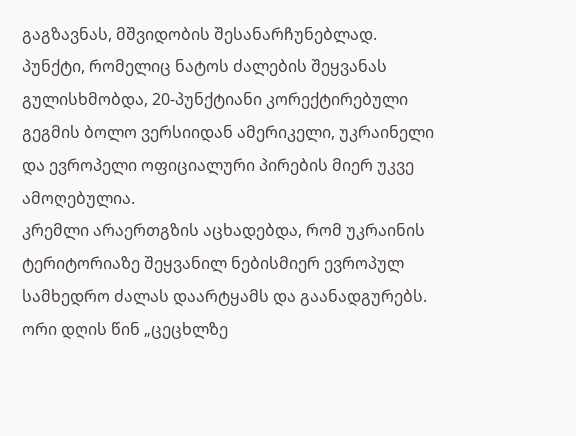გაგზავნას, მშვიდობის შესანარჩუნებლად. პუნქტი, რომელიც ნატოს ძალების შეყვანას გულისხმობდა, 20-პუნქტიანი კორექტირებული გეგმის ბოლო ვერსიიდან ამერიკელი, უკრაინელი და ევროპელი ოფიციალური პირების მიერ უკვე ამოღებულია.
კრემლი არაერთგზის აცხადებდა, რომ უკრაინის ტერიტორიაზე შეყვანილ ნებისმიერ ევროპულ სამხედრო ძალას დაარტყამს და გაანადგურებს. ორი დღის წინ „ცეცხლზე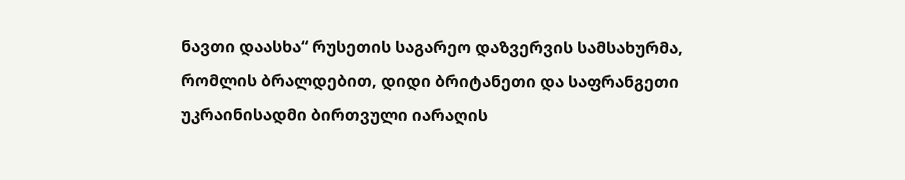ნავთი დაასხა“ რუსეთის საგარეო დაზვერვის სამსახურმა, რომლის ბრალდებით, დიდი ბრიტანეთი და საფრანგეთი უკრაინისადმი ბირთვული იარაღის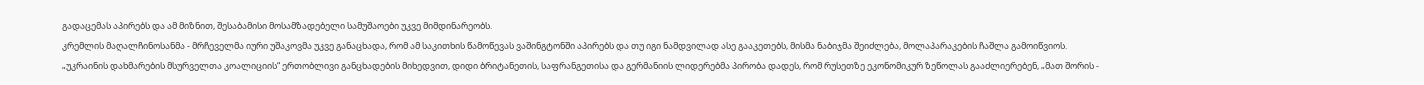გადაცემას აპირებს და ამ მიზნით, შესაბამისი მოსამზადებელი სამუშაოები უკვე მიმდინარეობს.
კრემლის მაღალჩინოსანმა - მრჩეველმა იური უშაკოვმა უკვე განაცხადა, რომ ამ საკითხის წამოწევას ვაშინგტონში აპირებს და თუ იგი ნამდვილად ასე გააკეთებს, მისმა ნაბიჯმა შეიძლება, მოლაპარაკების ჩაშლა გამოიწვიოს.
„უკრაინის დახმარების მსურველთა კოალიციის“ ერთობლივი განცხადების მიხედვით, დიდი ბრიტანეთის, საფრანგეთისა და გერმანიის ლიდერებმა პირობა დადეს, რომ რუსეთზე ეკონომიკურ ზეწოლას გააძლიერებენ, „მათ შორის -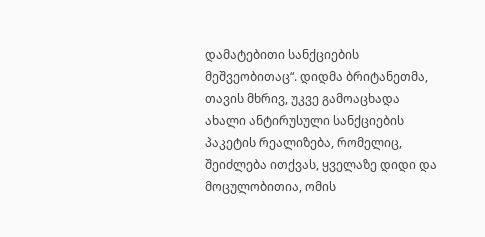დამატებითი სანქციების მეშვეობითაც“. დიდმა ბრიტანეთმა, თავის მხრივ, უკვე გამოაცხადა ახალი ანტირუსული სანქციების პაკეტის რეალიზება, რომელიც, შეიძლება ითქვას, ყველაზე დიდი და მოცულობითია, ომის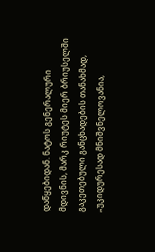დაწყებიდან. ნატოს გენერალური მდივნის, მარკ რიუტეს მიერ ბრიუსელში გაკეთებული განცხადების თანახმად, „უკიდურესად მნიშვნელოვანია,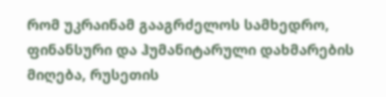რომ უკრაინამ გააგრძელოს სამხედრო, ფინანსური და ჰუმანიტარული დახმარების მიღება, რუსეთის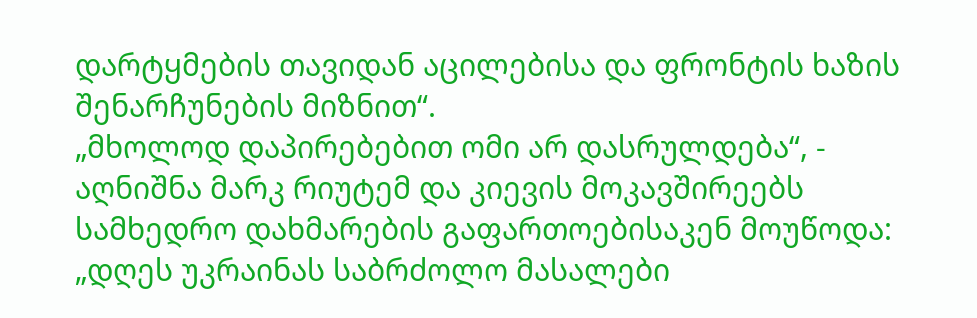დარტყმების თავიდან აცილებისა და ფრონტის ხაზის შენარჩუნების მიზნით“.
„მხოლოდ დაპირებებით ომი არ დასრულდება“, - აღნიშნა მარკ რიუტემ და კიევის მოკავშირეებს სამხედრო დახმარების გაფართოებისაკენ მოუწოდა: „დღეს უკრაინას საბრძოლო მასალები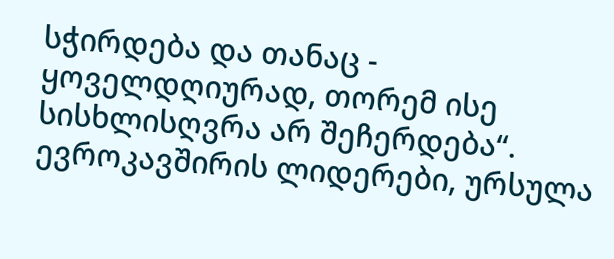სჭირდება და თანაც - ყოველდღიურად, თორემ ისე სისხლისღვრა არ შეჩერდება“.
ევროკავშირის ლიდერები, ურსულა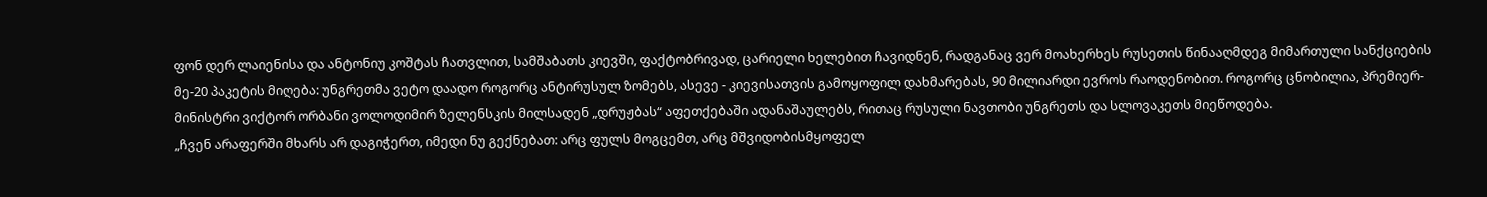ფონ დერ ლაიენისა და ანტონიუ კოშტას ჩათვლით, სამშაბათს კიევში, ფაქტობრივად, ცარიელი ხელებით ჩავიდნენ, რადგანაც ვერ მოახერხეს რუსეთის წინააღმდეგ მიმართული სანქციების მე-20 პაკეტის მიღება: უნგრეთმა ვეტო დაადო როგორც ანტირუსულ ზომებს, ასევე - კიევისათვის გამოყოფილ დახმარებას, 90 მილიარდი ევროს რაოდენობით. როგორც ცნობილია, პრემიერ-მინისტრი ვიქტორ ორბანი ვოლოდიმირ ზელენსკის მილსადენ „დრუჟბას“ აფეთქებაში ადანაშაულებს, რითაც რუსული ნავთობი უნგრეთს და სლოვაკეთს მიეწოდება.
„ჩვენ არაფერში მხარს არ დაგიჭერთ, იმედი ნუ გექნებათ: არც ფულს მოგცემთ, არც მშვიდობისმყოფელ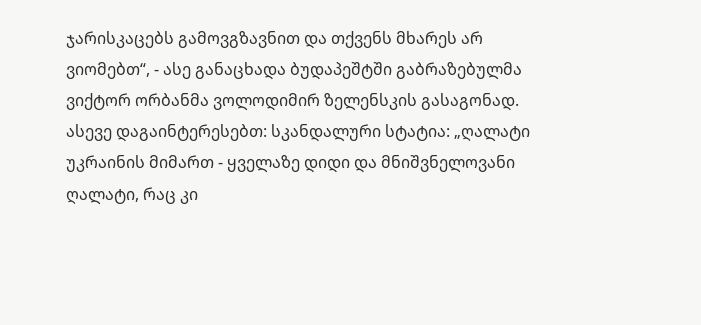ჯარისკაცებს გამოვგზავნით და თქვენს მხარეს არ ვიომებთ“, - ასე განაცხადა ბუდაპეშტში გაბრაზებულმა ვიქტორ ორბანმა ვოლოდიმირ ზელენსკის გასაგონად.
ასევე დაგაინტერესებთ: სკანდალური სტატია: „ღალატი უკრაინის მიმართ - ყველაზე დიდი და მნიშვნელოვანი ღალატი, რაც კი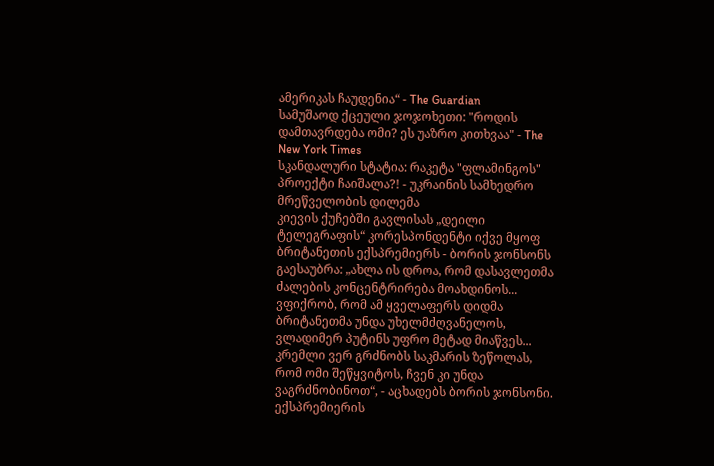ამერიკას ჩაუდენია“ - The Guardian
სამუშაოდ ქცეული ჯოჯოხეთი: "როდის დამთავრდება ომი? ეს უაზრო კითხვაა" - The New York Times
სკანდალური სტატია: რაკეტა "ფლამინგოს" პროექტი ჩაიშალა?! - უკრაინის სამხედრო მრეწველობის დილემა
კიევის ქუჩებში გავლისას „დეილი ტელეგრაფის“ კორესპონდენტი იქვე მყოფ ბრიტანეთის ექსპრემიერს - ბორის ჯონსონს გაესაუბრა: „ახლა ის დროა, რომ დასავლეთმა ძალების კონცენტრირება მოახდინოს... ვფიქრობ, რომ ამ ყველაფერს დიდმა ბრიტანეთმა უნდა უხელმძღვანელოს, ვლადიმერ პუტინს უფრო მეტად მიაწვეს... კრემლი ვერ გრძნობს საკმარის ზეწოლას, რომ ომი შეწყვიტოს, ჩვენ კი უნდა ვაგრძნობინოთ“, - აცხადებს ბორის ჯონსონი.
ექსპრემიერის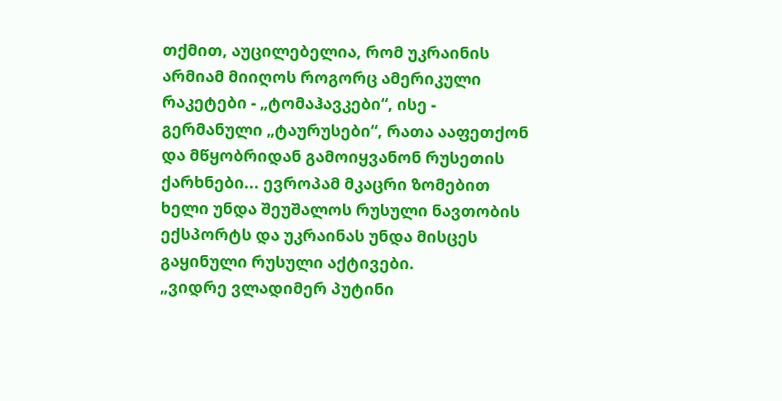თქმით, აუცილებელია, რომ უკრაინის არმიამ მიიღოს როგორც ამერიკული რაკეტები - „ტომაჰავკები“, ისე - გერმანული „ტაურუსები“, რათა ააფეთქონ და მწყობრიდან გამოიყვანონ რუსეთის ქარხნები... ევროპამ მკაცრი ზომებით ხელი უნდა შეუშალოს რუსული ნავთობის ექსპორტს და უკრაინას უნდა მისცეს გაყინული რუსული აქტივები.
„ვიდრე ვლადიმერ პუტინი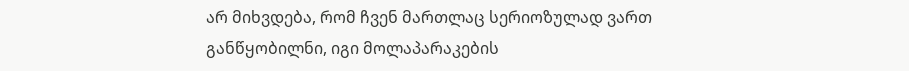არ მიხვდება, რომ ჩვენ მართლაც სერიოზულად ვართ განწყობილნი, იგი მოლაპარაკების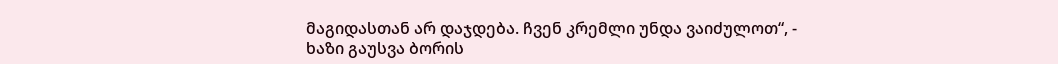მაგიდასთან არ დაჯდება. ჩვენ კრემლი უნდა ვაიძულოთ“, - ხაზი გაუსვა ბორის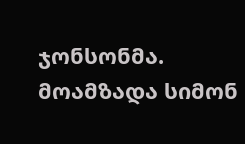ჯონსონმა.
მოამზადა სიმონ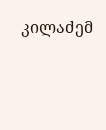კილაძემ